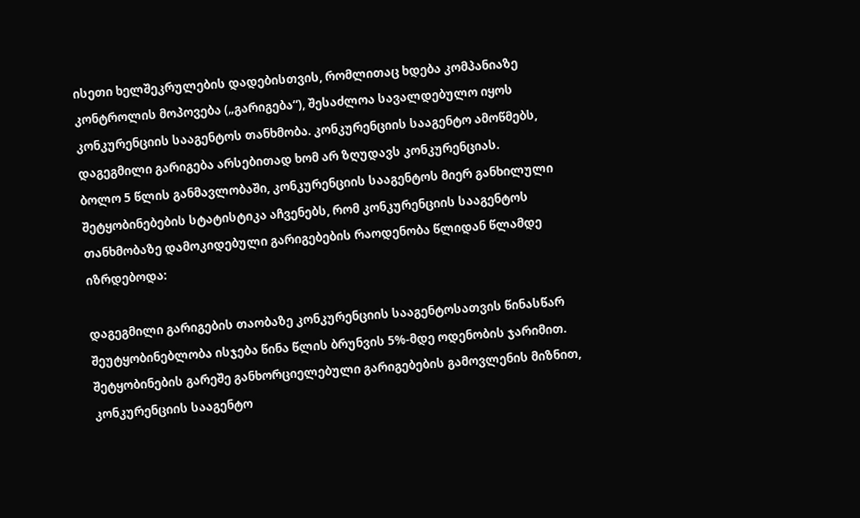ისეთი ხელშეკრულების დადებისთვის, რომლითაც ხდება კომპანიაზე კონტროლის მოპოვება („გარიგება“), შესაძლოა სავალდებულო იყოს კონკურენციის სააგენტოს თანხმობა. კონკურენციის სააგენტო ამოწმებს, დაგეგმილი გარიგება არსებითად ხომ არ ზღუდავს კონკურენციას.
ბოლო 5 წლის განმავლობაში, კონკურენციის სააგენტოს მიერ განხილული შეტყობინებების სტატისტიკა აჩვენებს, რომ კონკურენციის სააგენტოს თანხმობაზე დამოკიდებული გარიგებების რაოდენობა წლიდან წლამდე იზრდებოდა:

დაგეგმილი გარიგების თაობაზე კონკურენციის სააგენტოსათვის წინასწარ შეუტყობინებლობა ისჯება წინა წლის ბრუნვის 5%-მდე ოდენობის ჯარიმით. შეტყობინების გარეშე განხორციელებული გარიგებების გამოვლენის მიზნით, კონკურენციის სააგენტო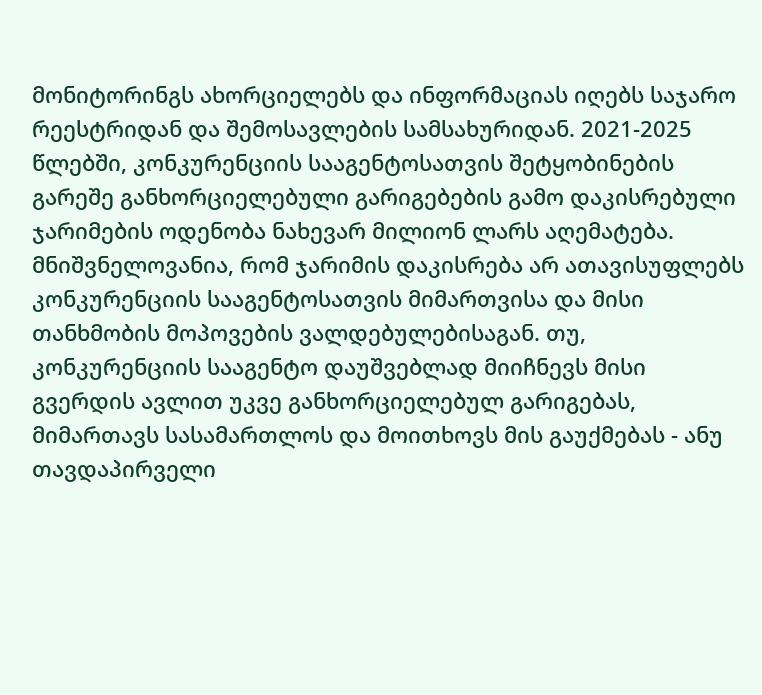მონიტორინგს ახორციელებს და ინფორმაციას იღებს საჯარო რეესტრიდან და შემოსავლების სამსახურიდან. 2021-2025 წლებში, კონკურენციის სააგენტოსათვის შეტყობინების გარეშე განხორციელებული გარიგებების გამო დაკისრებული ჯარიმების ოდენობა ნახევარ მილიონ ლარს აღემატება.
მნიშვნელოვანია, რომ ჯარიმის დაკისრება არ ათავისუფლებს კონკურენციის სააგენტოსათვის მიმართვისა და მისი თანხმობის მოპოვების ვალდებულებისაგან. თუ, კონკურენციის სააგენტო დაუშვებლად მიიჩნევს მისი გვერდის ავლით უკვე განხორციელებულ გარიგებას, მიმართავს სასამართლოს და მოითხოვს მის გაუქმებას - ანუ თავდაპირველი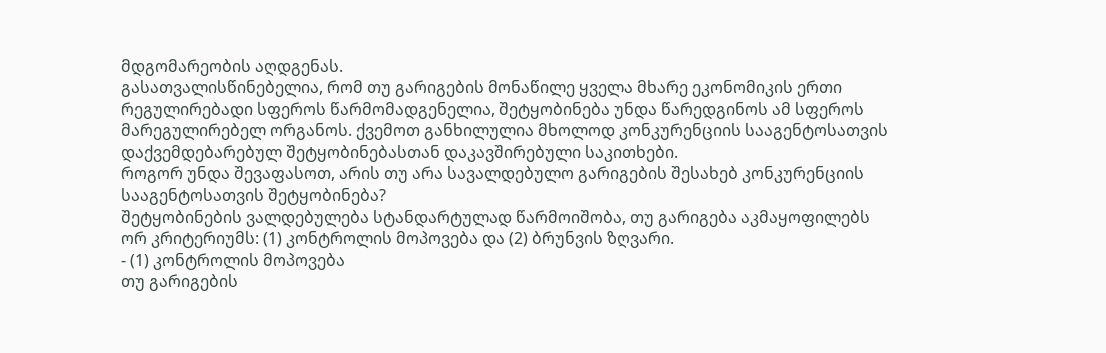მდგომარეობის აღდგენას.
გასათვალისწინებელია, რომ თუ გარიგების მონაწილე ყველა მხარე ეკონომიკის ერთი რეგულირებადი სფეროს წარმომადგენელია, შეტყობინება უნდა წარედგინოს ამ სფეროს მარეგულირებელ ორგანოს. ქვემოთ განხილულია მხოლოდ კონკურენციის სააგენტოსათვის დაქვემდებარებულ შეტყობინებასთან დაკავშირებული საკითხები.
როგორ უნდა შევაფასოთ, არის თუ არა სავალდებულო გარიგების შესახებ კონკურენციის სააგენტოსათვის შეტყობინება?
შეტყობინების ვალდებულება სტანდარტულად წარმოიშობა, თუ გარიგება აკმაყოფილებს ორ კრიტერიუმს: (1) კონტროლის მოპოვება და (2) ბრუნვის ზღვარი.
- (1) კონტროლის მოპოვება
თუ გარიგების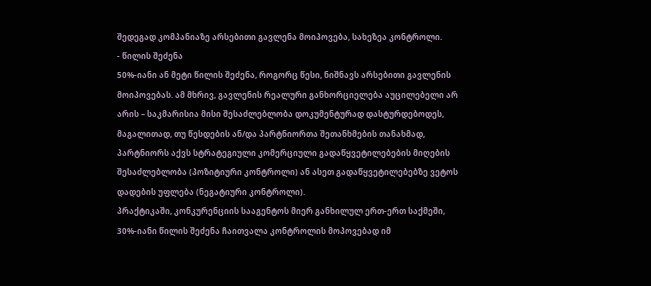შედეგად კომპანიაზე არსებითი გავლენა მოიპოვება, სახეზეა კონტროლი.
- წილის შეძენა
50%-იანი ან მეტი წილის შეძენა, როგორც წესი, ნიშნავს არსებითი გავლენის მოიპოვებას. ამ მხრივ, გავლენის რეალური განხორციელება აუცილებელი არ არის – საკმარისია მისი შესაძლებლობა დოკუმენტურად დასტურდებოდეს, მაგალითად, თუ წესდების ან/და პარტნიორთა შეთანხმების თანახმად, პარტნიორს აქვს სტრატეგიული კომერციული გადაწყვეტილებების მიღების შესაძლებლობა (პოზიტიური კონტროლი) ან ასეთ გადაწყვეტილებებზე ვეტოს დადების უფლება (ნეგატიური კონტროლი).
პრაქტიკაში, კონკურენციის სააგენტოს მიერ განხილულ ერთ-ერთ საქმეში, 30%-იანი წილის შეძენა ჩაითვალა კონტროლის მოპოვებად იმ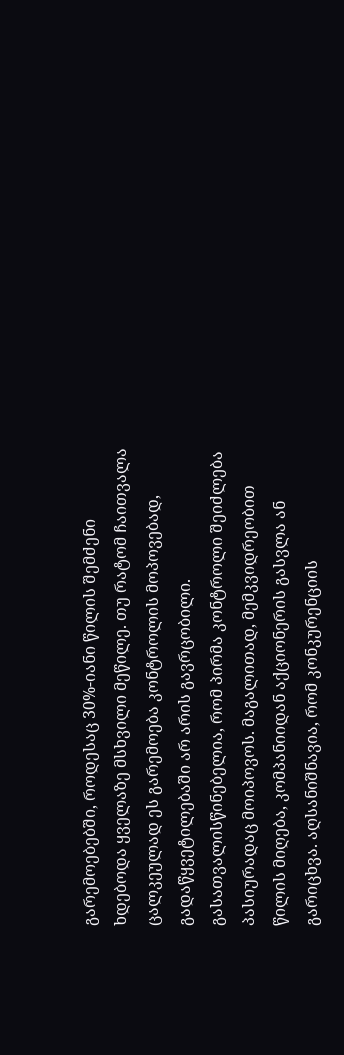გარემოებებში, როდესაც 30%-იანი წილის შემძენი ხდებოდა ყველაზე მსხვილი მეწილე. თუ რატომ ჩაითვალა ცალკეულად ეს გარემოება კონტროლის მოპოვებად, გადაწყვეტილებაში არ არის გავრცობილი.
გასათვალისწინებელია, რომ პირმა კონტროლი შეიძლება პასიურადაც მოიპოვოს. მაგალითად, მემკვიდრეობით წილის მიღება, კომპანიიდან აქციონერის გასვლა ან გარიცხვა. აღსანიშნავია, რომ კონკურენციის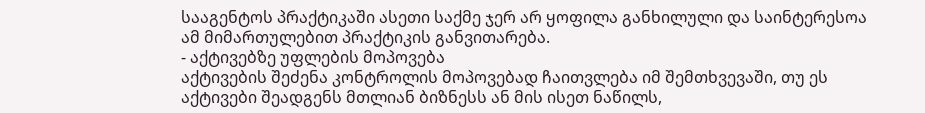სააგენტოს პრაქტიკაში ასეთი საქმე ჯერ არ ყოფილა განხილული და საინტერესოა ამ მიმართულებით პრაქტიკის განვითარება.
- აქტივებზე უფლების მოპოვება
აქტივების შეძენა კონტროლის მოპოვებად ჩაითვლება იმ შემთხვევაში, თუ ეს აქტივები შეადგენს მთლიან ბიზნესს ან მის ისეთ ნაწილს,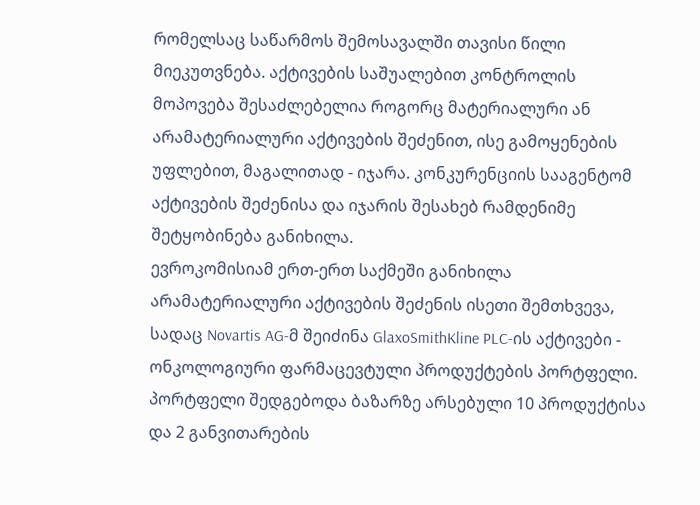რომელსაც საწარმოს შემოსავალში თავისი წილი მიეკუთვნება. აქტივების საშუალებით კონტროლის მოპოვება შესაძლებელია როგორც მატერიალური ან არამატერიალური აქტივების შეძენით, ისე გამოყენების უფლებით, მაგალითად - იჯარა. კონკურენციის სააგენტომ აქტივების შეძენისა და იჯარის შესახებ რამდენიმე შეტყობინება განიხილა.
ევროკომისიამ ერთ-ერთ საქმეში განიხილა არამატერიალური აქტივების შეძენის ისეთი შემთხვევა, სადაც Novartis AG-მ შეიძინა GlaxoSmithKline PLC-ის აქტივები - ონკოლოგიური ფარმაცევტული პროდუქტების პორტფელი. პორტფელი შედგებოდა ბაზარზე არსებული 10 პროდუქტისა და 2 განვითარების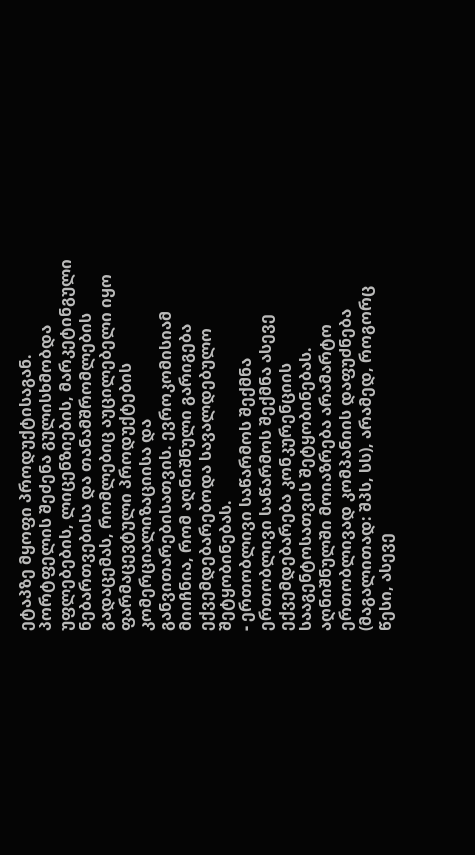ეტაპზე მყოფი პროდუქტისაგან. პორტფელის შეძენა გულისხმობდა უფლებების, ლიცენზიების, მარკეტინგული ნებართვებისა და თანამშრომლების გადაცემას, რომლებიც აუცილებელი იყო ფარმაცევტული პროდუქტების კომერციალიზაციისა და განვითარებისათვის. ევროკომისიამ მიიჩნია, რომ აღნიშნული გარიგება ექვემდებარებოდა სავალდებულო შეტყობინებას.
- ერთობლივი საწარმოს შექმნა
ერთობლივი საწარმოს შექმნა ასევე ექვემდებარება კონკურენციის სააგენტოსათვის შეტყობინებას. აღნიშნულში მოიაზრება არამარტო ერთობლივად კომპანიის დაფუძნება (მაგალითად: შპს, სს), არამედ, როგორც წესი, ასევე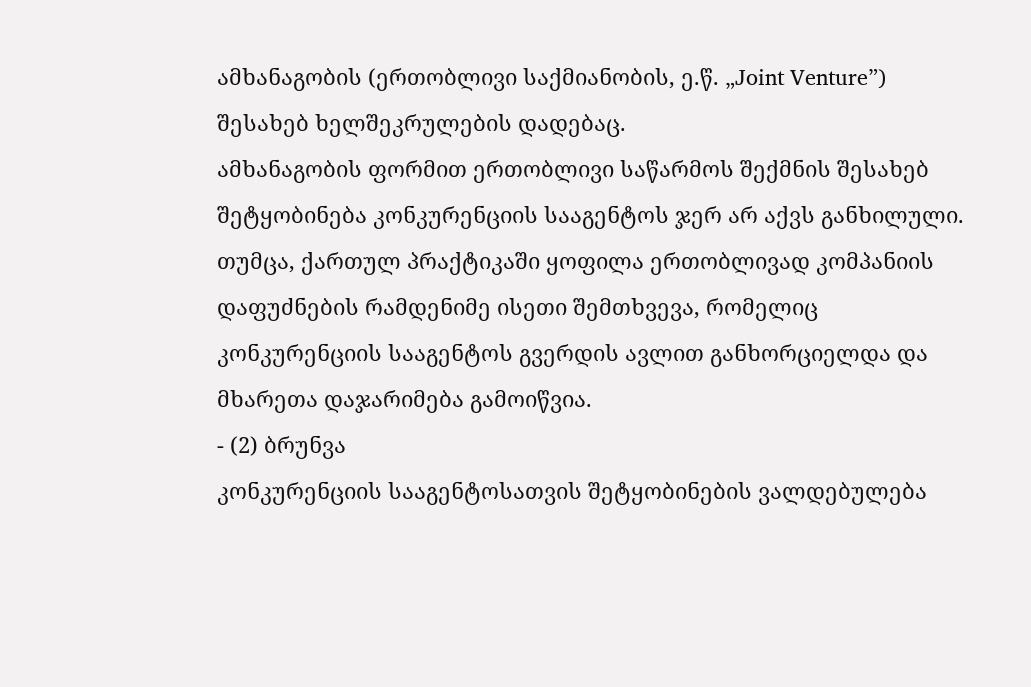ამხანაგობის (ერთობლივი საქმიანობის, ე.წ. „Joint Venture”) შესახებ ხელშეკრულების დადებაც.
ამხანაგობის ფორმით ერთობლივი საწარმოს შექმნის შესახებ შეტყობინება კონკურენციის სააგენტოს ჯერ არ აქვს განხილული. თუმცა, ქართულ პრაქტიკაში ყოფილა ერთობლივად კომპანიის დაფუძნების რამდენიმე ისეთი შემთხვევა, რომელიც კონკურენციის სააგენტოს გვერდის ავლით განხორციელდა და მხარეთა დაჯარიმება გამოიწვია.
- (2) ბრუნვა
კონკურენციის სააგენტოსათვის შეტყობინების ვალდებულება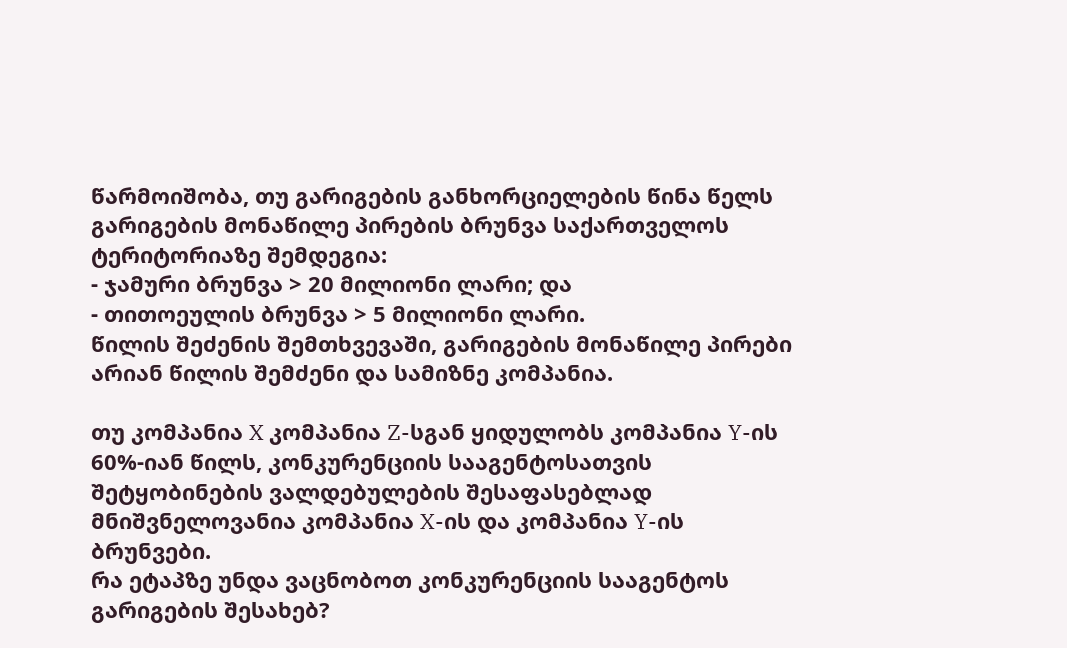წარმოიშობა, თუ გარიგების განხორციელების წინა წელს გარიგების მონაწილე პირების ბრუნვა საქართველოს ტერიტორიაზე შემდეგია:
- ჯამური ბრუნვა > 20 მილიონი ლარი; და
- თითოეულის ბრუნვა > 5 მილიონი ლარი.
წილის შეძენის შემთხვევაში, გარიგების მონაწილე პირები არიან წილის შემძენი და სამიზნე კომპანია.

თუ კომპანია X კომპანია Z-სგან ყიდულობს კომპანია Y-ის 60%-იან წილს, კონკურენციის სააგენტოსათვის შეტყობინების ვალდებულების შესაფასებლად მნიშვნელოვანია კომპანია X-ის და კომპანია Y-ის ბრუნვები.
რა ეტაპზე უნდა ვაცნობოთ კონკურენციის სააგენტოს გარიგების შესახებ?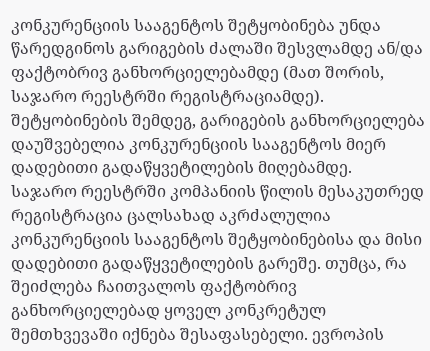კონკურენციის სააგენტოს შეტყობინება უნდა წარედგინოს გარიგების ძალაში შესვლამდე ან/და ფაქტობრივ განხორციელებამდე (მათ შორის, საჯარო რეესტრში რეგისტრაციამდე). შეტყობინების შემდეგ, გარიგების განხორციელება დაუშვებელია კონკურენციის სააგენტოს მიერ დადებითი გადაწყვეტილების მიღებამდე.
საჯარო რეესტრში კომპანიის წილის მესაკუთრედ რეგისტრაცია ცალსახად აკრძალულია კონკურენციის სააგენტოს შეტყობინებისა და მისი დადებითი გადაწყვეტილების გარეშე. თუმცა, რა შეიძლება ჩაითვალოს ფაქტობრივ განხორციელებად ყოველ კონკრეტულ შემთხვევაში იქნება შესაფასებელი. ევროპის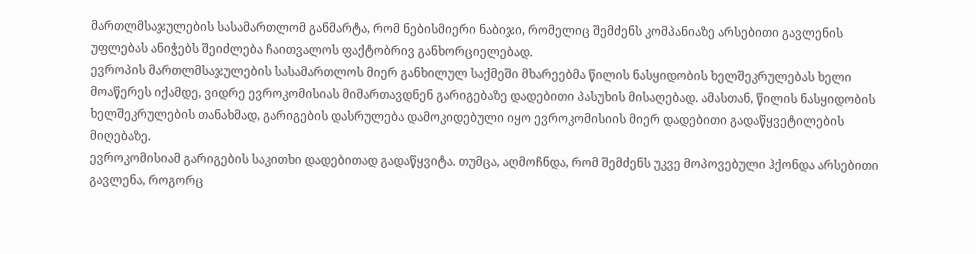მართლმსაჯულების სასამართლომ განმარტა, რომ ნებისმიერი ნაბიჯი, რომელიც შემძენს კომპანიაზე არსებითი გავლენის უფლებას ანიჭებს შეიძლება ჩაითვალოს ფაქტობრივ განხორციელებად.
ევროპის მართლმსაჯულების სასამართლოს მიერ განხილულ საქმეში მხარეებმა წილის ნასყიდობის ხელშეკრულებას ხელი მოაწერეს იქამდე, ვიდრე ევროკომისიას მიმართავდნენ გარიგებაზე დადებითი პასუხის მისაღებად. ამასთან, წილის ნასყიდობის ხელშეკრულების თანახმად, გარიგების დასრულება დამოკიდებული იყო ევროკომისიის მიერ დადებითი გადაწყვეტილების მიღებაზე.
ევროკომისიამ გარიგების საკითხი დადებითად გადაწყვიტა. თუმცა, აღმოჩნდა, რომ შემძენს უკვე მოპოვებული ჰქონდა არსებითი გავლენა, როგორც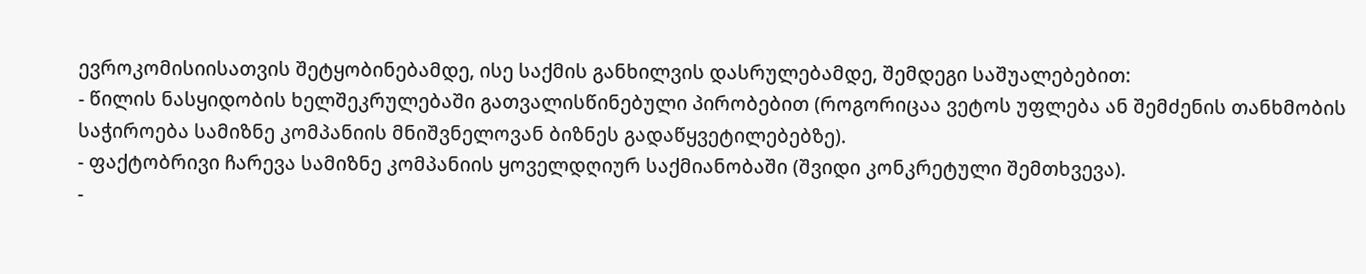ევროკომისიისათვის შეტყობინებამდე, ისე საქმის განხილვის დასრულებამდე, შემდეგი საშუალებებით:
- წილის ნასყიდობის ხელშეკრულებაში გათვალისწინებული პირობებით (როგორიცაა ვეტოს უფლება ან შემძენის თანხმობის საჭიროება სამიზნე კომპანიის მნიშვნელოვან ბიზნეს გადაწყვეტილებებზე).
- ფაქტობრივი ჩარევა სამიზნე კომპანიის ყოველდღიურ საქმიანობაში (შვიდი კონკრეტული შემთხვევა).
-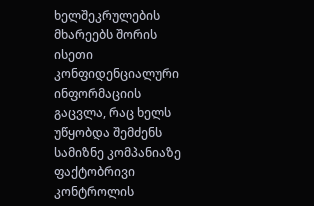ხელშეკრულების მხარეებს შორის ისეთი კონფიდენციალური ინფორმაციის გაცვლა, რაც ხელს უწყობდა შემძენს სამიზნე კომპანიაზე ფაქტობრივი კონტროლის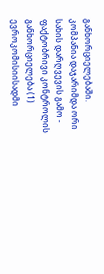განხორციელებაში.
კომპანია დაჯარიმდა ორი სახის დარღვევის გამო - ფაქტობრივი კონტროლის განხორციელება (1) ევროკომისიისადმი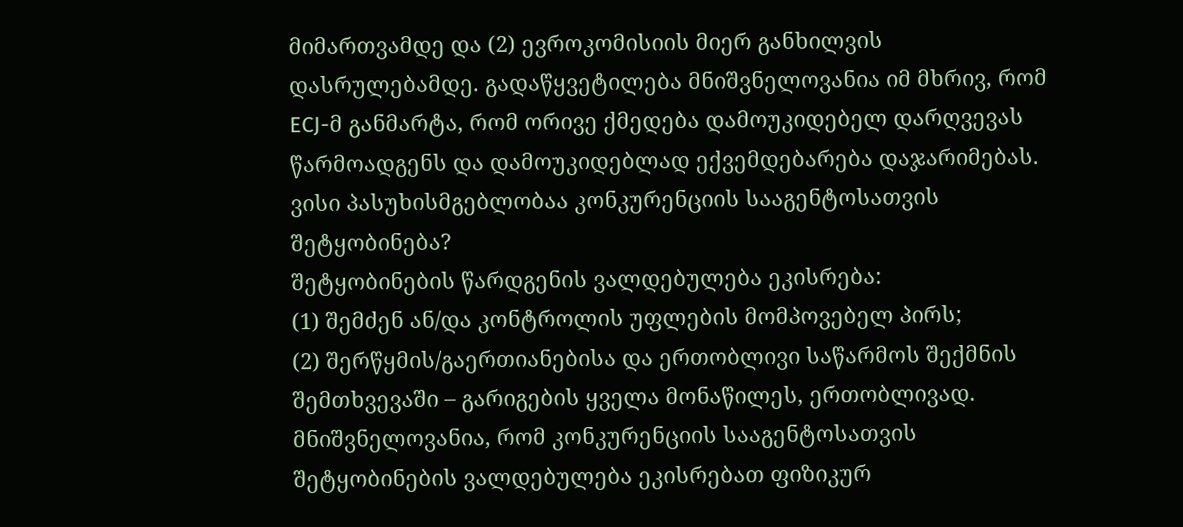მიმართვამდე და (2) ევროკომისიის მიერ განხილვის დასრულებამდე. გადაწყვეტილება მნიშვნელოვანია იმ მხრივ, რომ ECJ-მ განმარტა, რომ ორივე ქმედება დამოუკიდებელ დარღვევას წარმოადგენს და დამოუკიდებლად ექვემდებარება დაჯარიმებას.
ვისი პასუხისმგებლობაა კონკურენციის სააგენტოსათვის შეტყობინება?
შეტყობინების წარდგენის ვალდებულება ეკისრება:
(1) შემძენ ან/და კონტროლის უფლების მომპოვებელ პირს;
(2) შერწყმის/გაერთიანებისა და ერთობლივი საწარმოს შექმნის შემთხვევაში – გარიგების ყველა მონაწილეს, ერთობლივად.
მნიშვნელოვანია, რომ კონკურენციის სააგენტოსათვის შეტყობინების ვალდებულება ეკისრებათ ფიზიკურ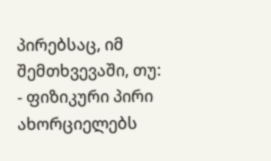პირებსაც, იმ შემთხვევაში, თუ:
- ფიზიკური პირი ახორციელებს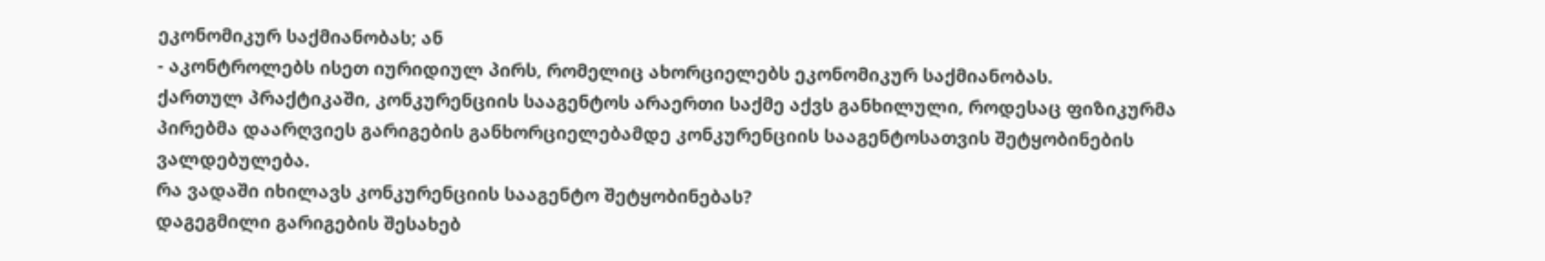ეკონომიკურ საქმიანობას; ან
- აკონტროლებს ისეთ იურიდიულ პირს, რომელიც ახორციელებს ეკონომიკურ საქმიანობას.
ქართულ პრაქტიკაში, კონკურენციის სააგენტოს არაერთი საქმე აქვს განხილული, როდესაც ფიზიკურმა პირებმა დაარღვიეს გარიგების განხორციელებამდე კონკურენციის სააგენტოსათვის შეტყობინების ვალდებულება.
რა ვადაში იხილავს კონკურენციის სააგენტო შეტყობინებას?
დაგეგმილი გარიგების შესახებ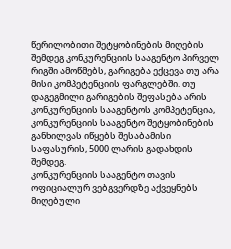წერილობითი შეტყობინების მიღების შემდეგ კონკურენციის სააგენტო პირველ რიგში ამოწმებს, გარიგება ექცევა თუ არა მისი კომპეტენციის ფარგლებში. თუ დაგეგმილი გარიგების შეფასება არის კონკურენციის სააგენტოს კომპეტენცია, კონკურენციის სააგენტო შეტყობინების განხილვას იწყებს შესაბამისი საფასურის, 5000 ლარის გადახდის შემდეგ.
კონკურენციის სააგენტო თავის ოფიციალურ ვებგვერდზე აქვეყნებს მიღებული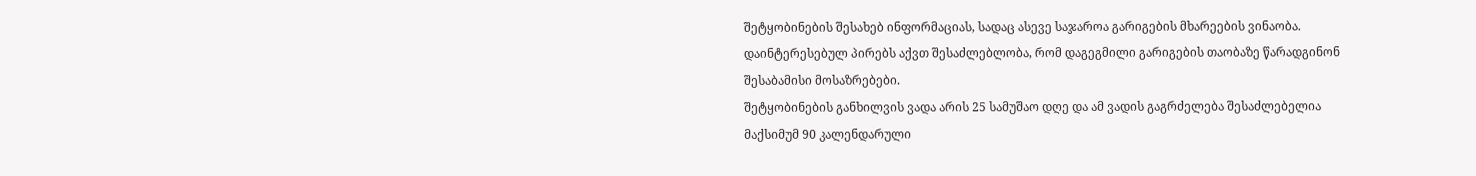შეტყობინების შესახებ ინფორმაციას, სადაც ასევე საჯაროა გარიგების მხარეების ვინაობა. დაინტერესებულ პირებს აქვთ შესაძლებლობა, რომ დაგეგმილი გარიგების თაობაზე წარადგინონ შესაბამისი მოსაზრებები.
შეტყობინების განხილვის ვადა არის 25 სამუშაო დღე და ამ ვადის გაგრძელება შესაძლებელია მაქსიმუმ 90 კალენდარული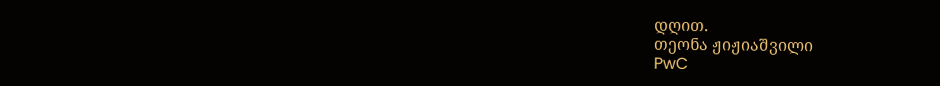დღით.
თეონა ჟიჟიაშვილი
PwC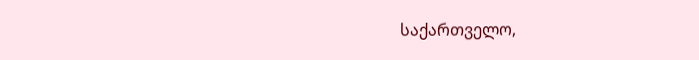საქართველო,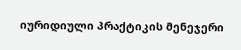იურიდიული პრაქტიკის მენეჯერი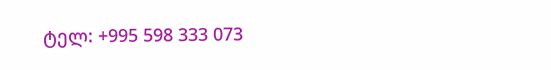ტელ: +995 598 333 073